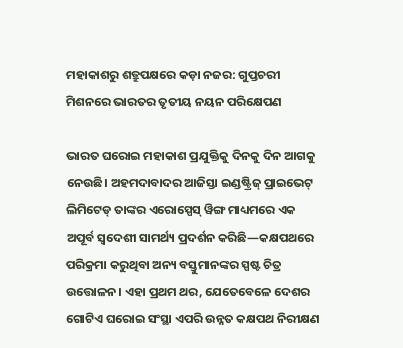ମହାକାଶରୁ ଶତ୍ରୁପକ୍ଷରେ କଡ଼ା ନଜର: ଗୁପ୍ତଚରୀ ମିଶନରେ ଭାରତର ତୃତୀୟ ନୟନ ପରିକ୍ଷେପଣ

ଭାରତ ଘରୋଇ ମହାକାଶ ପ୍ରଯୁକ୍ତିକୁ ଦିନକୁ ଦିନ ଆଗକୁ ନେଉଛି। ଅହମଦାବାଦର ଆଜିସ୍ତା ଇଣ୍ଡଷ୍ଟ୍ରିଜ୍ ପ୍ରାଇଭେଟ୍ ଲିମିଟେଡ୍ ତାଙ୍କର ଏରୋସ୍ପେସ୍ ୱିଙ୍ଗ ମାଧ୍ୟମରେ ଏକ ଅପୂର୍ବ ସ୍ୱଦେଶୀ ସାମର୍ଥ୍ୟ ପ୍ରଦର୍ଶନ କରିଛି—କକ୍ଷପଥରେ ପରିକ୍ରମା କରୁଥିବା ଅନ୍ୟ ବସ୍ତୁମାନଙ୍କର ସ୍ପଷ୍ଟ ଚିତ୍ର ଉତ୍ତୋଳନ। ଏହା ପ୍ରଥମ ଥର, ଯେତେବେଳେ ଦେଶର ଗୋଟିଏ ଘରୋଇ ସଂସ୍ଥା ଏପରି ଉନ୍ନତ କକ୍ଷପଥ ନିରୀକ୍ଷଣ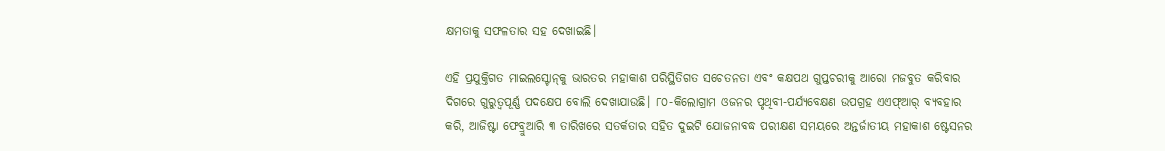କ୍ଷମତାକୁ ସଫଳତାର ସହ ଦେଖାଇଛି।

ଏହି ପ୍ରଯୁକ୍ତିଗତ ମାଇଲସ୍ଟୋନ୍‌କୁ ଭାରତର ମହାକାଶ ପରିସ୍ଥିତିଗତ ସଚେତନତା ଏବଂ କକ୍ଷପଥ ଗୁପ୍ତଚରୀକୁ ଆରୋ ମଜବୁତ କରିବାର ଦିଗରେ ଗୁରୁତ୍ୱପୂର୍ଣ୍ଣ ପଦକ୍ଷେପ ବୋଲି ଦେଖାଯାଉଛି। ୮୦-କିଲୋଗ୍ରାମ ଓଜନର ପୃଥିବୀ-ପର୍ଯ୍ୟବେକ୍ଷଣ ଉପଗ୍ରହ ଏଏଫ୍ଆର୍ ବ୍ୟବହାର କରି, ଆଜିଷ୍ଟା ଫେବ୍ରୁଆରି ୩ ତାରିଖରେ ସତର୍କତାର ସହିତ ଦୁଇଟି ଯୋଜନାବଦ୍ଧ ପରୀକ୍ଷଣ ସମୟରେ ଅନ୍ତର୍ଜାତୀୟ ମହାକାଶ ଷ୍ଟେସନର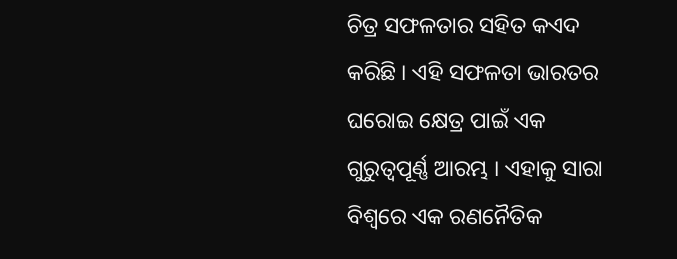ଚିତ୍ର ସଫଳତାର ସହିତ କଏଦ କରିଛି । ଏହି ସଫଳତା ଭାରତର ଘରୋଇ କ୍ଷେତ୍ର ପାଇଁ ଏକ ଗୁରୁତ୍ୱପୂର୍ଣ୍ଣ ଆରମ୍ଭ । ଏହାକୁ ସାରା ବିଶ୍ୱରେ ଏକ ରଣନୈତିକ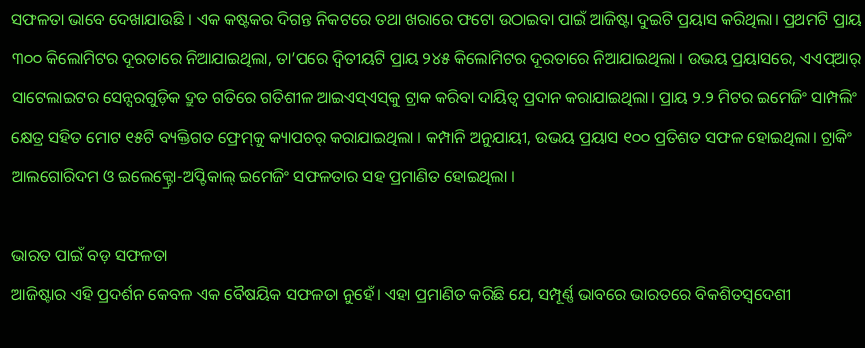ସଫଳତା ଭାବେ ଦେଖାଯାଉଛି । ଏକ କଷ୍ଟକର ଦିଗନ୍ତ ନିକଟରେ ତଥା ଖରାରେ ଫଟୋ ଉଠାଇବା ପାଇଁ ଆଜିଷ୍ଟା ଦୁଇଟି ପ୍ରୟାସ କରିଥିଲା। ପ୍ରଥମଟି ପ୍ରାୟ ୩୦୦ କିଲୋମିଟର ଦୂରତାରେ ନିଆଯାଇଥିଲା, ତା’ପରେ ଦ୍ୱିତୀୟଟି ପ୍ରାୟ ୨୪୫ କିଲୋମିଟର ଦୂରତାରେ ନିଆଯାଇଥିଲା । ଉଭୟ ପ୍ରୟାସରେ, ଏଏପ୍‌ଆର୍ ସାଟେଲାଇଟର ସେନ୍ସରଗୁଡ଼ିକ ଦ୍ରୁତ ଗତିରେ ଗତିଶୀଳ ଆଇଏସ୍‌ଏସ୍‌କୁ ଟ୍ରାକ କରିବା ଦାୟିତ୍ବ ପ୍ରଦାନ କରାଯାଇଥିଲା। ପ୍ରାୟ ୨.୨ ମିଟର ଇମେଜିଂ ସାମ୍ପଲିଂ କ୍ଷେତ୍ର ସହିତ ମୋଟ ୧୫ଟି ବ୍ୟକ୍ତିଗତ ଫ୍ରେମ୍‌କୁ କ୍ୟାପଚର୍‌ କରାଯାଇଥିଲା । କମ୍ପାନି ଅନୁଯାୟୀ, ଉଭୟ ପ୍ରୟାସ ୧୦୦ ପ୍ରତିଶତ ସଫଳ ହୋଇଥିଲା। ଟ୍ରାକିଂ ଆଲଗୋରିଦମ ଓ ଇଲେକ୍ଟ୍ରୋ-ଅପ୍ଟିକାଲ୍ ଇମେଜିଂ ସଫଳତାର ସହ ପ୍ରମାଣିତ ହୋଇଥିଲା ।

ଭାରତ ପାଇଁ ବଡ଼ ସଫଳତା
ଆଜିଷ୍ଟାର ଏହି ପ୍ରଦର୍ଶନ କେବଳ ଏକ ବୈଷୟିକ ସଫଳତା ନୁହେଁ। ଏହା ପ୍ରମାଣିତ କରିଛି ଯେ, ସମ୍ପୂର୍ଣ୍ଣ ଭାବରେ ଭାରତରେ ବିକଶିତସ୍ୱଦେଶୀ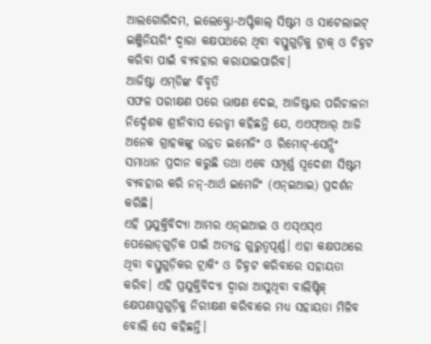ଆଲଗୋରିଦମ, ଇଲେକ୍ଟ୍ରୋ-ଅପ୍ଟିକାଲ୍ ସିଷ୍ଟମ ଓ ସାଟେଲାଇଟ୍ ଇଞ୍ଜିନିୟରିଂ ଦ୍ବାରା କକ୍ଷପଥରେ ଥିବା ବସ୍ତୁଗୁଡ଼ିକୁ ଟ୍ରାକ୍ ଓ ଚିହ୍ନଟ କରିବା ପାଇଁ ବ୍ୟବହାର କରାଯାଇପାରିବ।
ଆଜିଷ୍ଟା ଏମ୍‌ଡିଙ୍କ ବିବୃତି
ସଫଳ ପରୀକ୍ଷଣ ପରେ ଭାଷଣ ଦେଇ, ଆଜିଷ୍ଟାର ପରିଚାଳନା ନିର୍ଦ୍ଦେଶକ ଶ୍ରୀନିବାସ ରେଡ୍ଡୀ କହିଛନ୍ତି ଯେ, ଏଏଫ୍‌ଆର୍‌ ଆଜି ଅନେକ ଗ୍ରାହକଙ୍କୁ ଉନ୍ନତ ଇମେଜିଂ ଓ ରିମୋଟ୍-ସେନ୍ସିଂ ସମାଧାନ ପ୍ରଦାନ କରୁଛି ତଥା ଏବେ ସମ୍ପୂର୍ଣ୍ଣ ସ୍ୱଦେଶୀ ସିଷ୍ଟମ ବ୍ୟବହାର କରି ନନ୍-ଆର୍ଥ ଇମେଜିଂ (ଏନ୍‌ଇଆଇ) ପ୍ରଦର୍ଶନ କରିଛି।
ଏହି ପ୍ରଯୁକ୍ତିବିଦ୍ୟା ଆମର ଏନ୍‌ଇଆଇ ଓ ଏସ୍ଏସ୍‌ଏ ପେଲୋଡ୍‌ଗୁଡ଼ିକ ପାଇଁ ଅତ୍ୟନ୍ତ ଗୁରୁତ୍ବପୂର୍ଣ୍ଣ। ଏହା କକ୍ଷପଥରେ ଥିବା ବସ୍ତୁଗୁଡ଼ିକର ଟ୍ରାକିଂ ଓ ଚିହ୍ନଟ କରିବାରେ ସହାୟତା କରିବ। ଏହି ପ୍ରଯୁକ୍ତିବିଦ୍ୟା ଦ୍ବାରା ଆସୁଥିବା ବାଲିଷ୍ଟିକ୍ କ୍ଷେପଣାସ୍ତ୍ରଗୁଡ଼ିକୁ ନିରୀକ୍ଷଣ କରିବାରେ ମଧ୍ୟ ସହାୟତା ମିଳିବ ବୋଲି ସେ କହିଛନ୍ତି।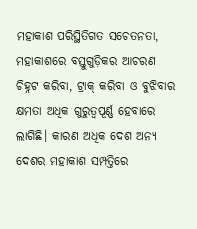ମହାକାଶ ପରିସ୍ଥିତିଗତ ସଚେତନତା, ମହାକାଶରେ ବସ୍ତୁଗୁଡ଼ିକର ଆଚରଣ ଚିହ୍ନଟ କରିବା, ଟ୍ରାକ୍ କରିବା ଓ ବୁଝିବାର କ୍ଷମତା ଅଧିକ ଗୁରୁତ୍ୱପୂର୍ଣ୍ଣ ହେବାରେ ଲାଗିଛି। କାରଣ ଅଧିକ ଦେଶ ଅନ୍ୟ ଦେଶର ମହାକାଶ ସମ୍ପତ୍ତିରେ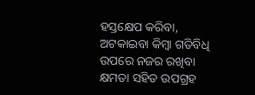ହସ୍ତକ୍ଷେପ କରିବା, ଅଟକାଇବା କିମ୍ବା ଗତିବିଧି ଉପରେ ନଜର ରଖିବା କ୍ଷମତା ସହିତ ଉପଗ୍ରହ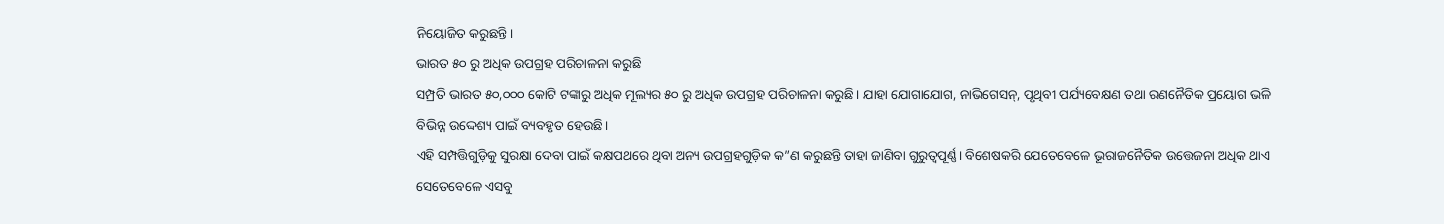ନିୟୋଜିତ କରୁଛନ୍ତି।
ଭାରତ ୫୦ ରୁ ଅଧିକ ଉପଗ୍ରହ ପରିଚାଳନା କରୁଛି
ସମ୍ପ୍ରତି ଭାରତ ୫୦,୦୦୦ କୋଟି ଟଙ୍କାରୁ ଅଧିକ ମୂଲ୍ୟର ୫୦ ରୁ ଅଧିକ ଉପଗ୍ରହ ପରିଚାଳନା କରୁଛି। ଯାହା ଯୋଗାଯୋଗ, ନାଭିଗେସନ୍, ପୃଥିବୀ ପର୍ଯ୍ୟବେକ୍ଷଣ ତଥା ରଣନୈତିକ ପ୍ରୟୋଗ ଭଳି ବିଭିନ୍ନ ଉଦ୍ଦେଶ୍ୟ ପାଇଁ ବ୍ୟବହୃତ ହେଉଛି।
ଏହି ସମ୍ପତ୍ତିଗୁଡ଼ିକୁ ସୁରକ୍ଷା ଦେବା ପାଇଁ କକ୍ଷପଥରେ ଥିବା ଅନ୍ୟ ଉପଗ୍ରହଗୁଡ଼ିକ କ”ଣ କରୁଛନ୍ତି ତାହା ଜାଣିବା ଗୁରୁତ୍ୱପୂର୍ଣ୍ଣ। ବିଶେଷକରି ଯେତେବେଳେ ଭୂରାଜନୈତିକ ଉତ୍ତେଜନା ଅଧିକ ଥାଏ ସେତେବେଳେ ଏସବୁ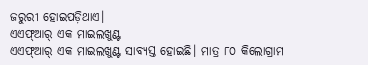ଜରୁରୀ ହୋଇପଡ଼ିଥାଏ।
ଏଏଫ୍‌ଆର୍‌ ଏକ ମାଇଲଖୁଣ୍ଟ
ଏଏଫ୍‌ଆର୍‌ ଏକ ମାଇଲଖୁଣ୍ଟ ସାବ୍ୟସ୍ତ ହୋଇଛି। ମାତ୍ର ୮୦ କିଲୋଗ୍ରାମ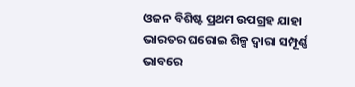ଓଜନ ବିଶିଷ୍ଟ ପ୍ରଥମ ଉପଗ୍ରହ ଯାହା ଭାରତର ଘରୋଇ ଶିଳ୍ପ ଦ୍ୱାରା ସମ୍ପୂର୍ଣ୍ଣ ଭାବରେ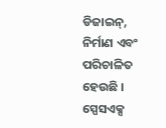ଡିଜାଇନ୍, ନିର୍ମାଣ ଏବଂ ପରିଚାଳିତ ହେଉଛି । ସ୍ପେସଏକ୍ସ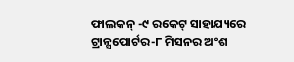ଫାଲକନ୍ -୯ ରକେଟ୍ ସାହାଯ୍ୟରେ ଟ୍ରାନ୍ସପୋର୍ଟର-୮ ମିସନର ଅଂଶ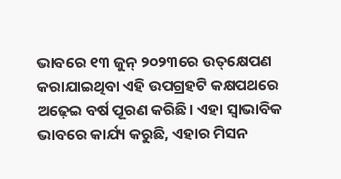ଭାବରେ ୧୩ ଜୁନ୍ ୨୦୨୩ରେ ଉତ୍‌କ୍ଷେପଣ କରାଯାଇଥିବା ଏହି ଉପଗ୍ରହଟି କକ୍ଷପଥରେ ଅଢ଼େଇ ବର୍ଷ ପୂରଣ କରିଛି। ଏହା ସ୍ୱାଭାବିକ ଭାବରେ କାର୍ଯ୍ୟ କରୁଛି, ଏହାର ମିସନ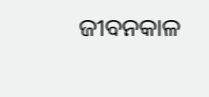ଜୀବନକାଳ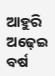ଆହୁରି ଅଢ଼େଇ ବର୍ଷ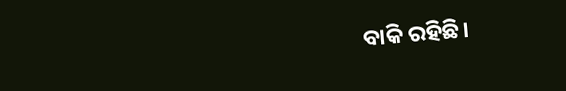ବାକି ରହିଛି।